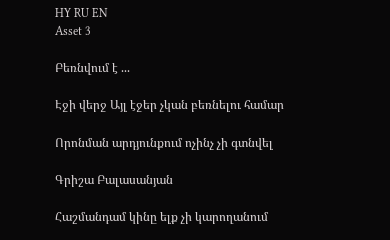HY RU EN
Asset 3

Բեռնվում է ...

Էջի վերջ Այլ էջեր չկան բեռնելու համար

Որոնման արդյունքում ոչինչ չի գտնվել

Գրիշա Բալասանյան

Հաշմանդամ կինը ելք չի կարողանում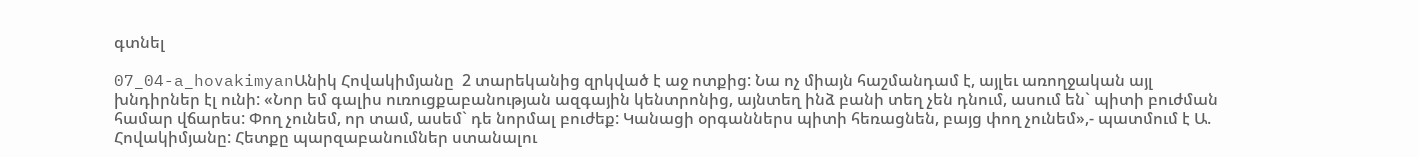գտնել

07_04-a_hovakimyanԱնիկ Հովակիմյանը  2 տարեկանից զրկված է աջ ոտքից: Նա ոչ միայն հաշմանդամ է, այլեւ առողջական այլ խնդիրներ էլ ունի: «Նոր եմ գալիս ուռուցքաբանության ազգային կենտրոնից, այնտեղ ինձ բանի տեղ չեն դնում, ասում են` պիտի բուժման համար վճարես: Փող չունեմ, որ տամ, ասեմ` դե նորմալ բուժեք: Կանացի օրգաններս պիտի հեռացնեն, բայց փող չունեմ»,- պատմում է Ա. Հովակիմյանը: Հետքը պարզաբանումներ ստանալու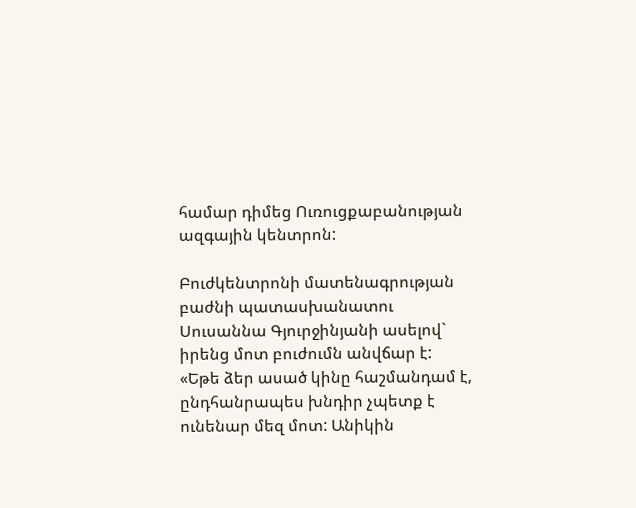համար դիմեց Ուռուցքաբանության ազգային կենտրոն:

Բուժկենտրոնի մատենագրության բաժնի պատասխանատու Սուսաննա Գյուրջինյանի ասելով` իրենց մոտ բուժումն անվճար է: «Եթե ձեր ասած կինը հաշմանդամ է, ընդհանրապես խնդիր չպետք է ունենար մեզ մոտ: Անիկին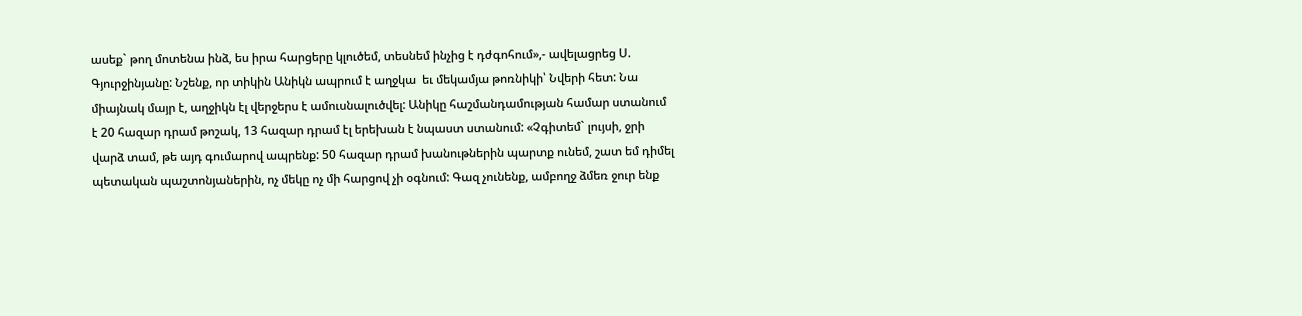ասեք` թող մոտենա ինձ, ես իրա հարցերը կլուծեմ, տեսնեմ ինչից է դժգոհում»,- ավելացրեց Ս. Գյուրջինյանը: Նշենք, որ տիկին Անիկն ապրում է աղջկա  եւ մեկամյա թոռնիկի՝ Նվերի հետ: Նա միայնակ մայր է, աղջիկն էլ վերջերս է ամուսնալուծվել: Անիկը հաշմանդամության համար ստանում է 20 հազար դրամ թոշակ, 13 հազար դրամ էլ երեխան է նպաստ ստանում: «Չգիտեմ` լույսի, ջրի վարձ տամ, թե այդ գումարով ապրենք: 50 հազար դրամ խանութներին պարտք ունեմ, շատ եմ դիմել պետական պաշտոնյաներին, ոչ մեկը ոչ մի հարցով չի օգնում: Գազ չունենք, ամբողջ ձմեռ ջուր ենք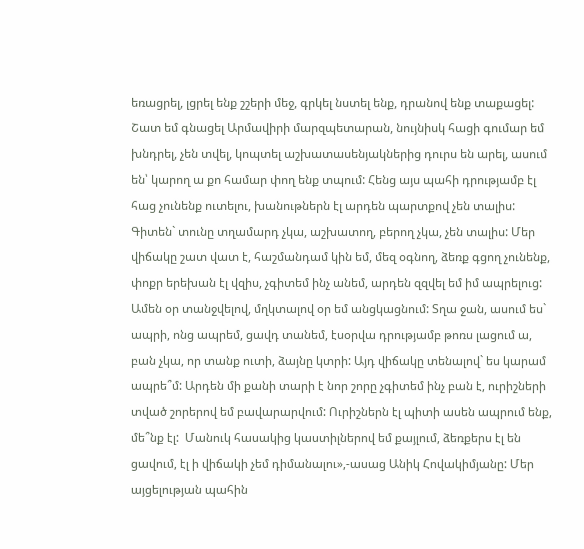եռացրել, լցրել ենք շշերի մեջ, գրկել նստել ենք, դրանով ենք տաքացել: Շատ եմ գնացել Արմավիրի մարզպետարան, նույնիսկ հացի գումար եմ խնդրել, չեն տվել, կոպտել աշխատասենյակներից դուրս են արել, ասում են՝ կարող ա քո համար փող ենք տպում: Հենց այս պահի դրությամբ էլ հաց չունենք ուտելու, խանութներն էլ արդեն պարտքով չեն տալիս: Գիտեն` տունը տղամարդ չկա, աշխատող, բերող չկա, չեն տալիս: Մեր վիճակը շատ վատ է, հաշմանդամ կին եմ, մեզ օգնող, ձեռք գցող չունենք, փոքր երեխան էլ վզիս, չգիտեմ ինչ անեմ, արդեն զզվել եմ իմ ապրելուց: Ամեն օր տանջվելով, մղկտալով օր եմ անցկացնում: Տղա ջան, ասում ես` ապրի, ոնց ապրեմ, ցավդ տանեմ, էսօրվա դրությամբ թոռս լացում ա, բան չկա, որ տանք ուտի, ձայնը կտրի: Այդ վիճակը տենալով` ես կարամ ապրե՞մ: Արդեն մի քանի տարի է նոր շորը չգիտեմ ինչ բան է, ուրիշների տված շորերով եմ բավարարվում: Ուրիշներն էլ պիտի ասեն ապրում ենք, մե՞նք էլ:  Մանուկ հասակից կաստիլներով եմ քայլում, ձեռքերս էլ են ցավում, էլ ի վիճակի չեմ դիմանալու»,-ասաց Անիկ Հովակիմյանը: Մեր այցելության պահին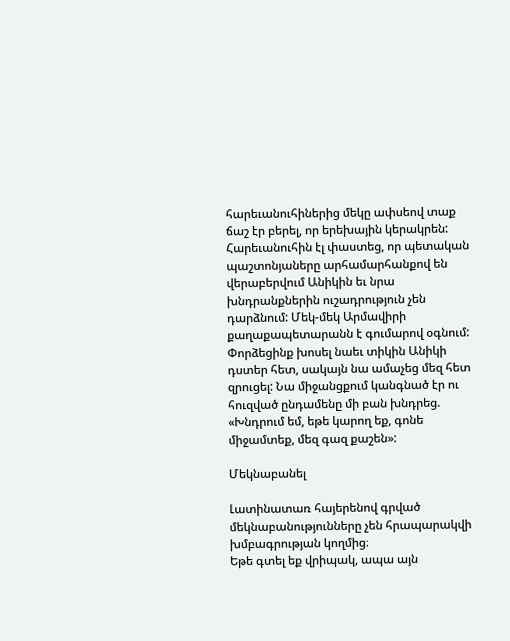հարեւանուհիներից մեկը ափսեով տաք ճաշ էր բերել, որ երեխային կերակրեն: Հարեւանուհին էլ փաստեց, որ պետական պաշտոնյաները արհամարհանքով են վերաբերվում Անիկին եւ նրա խնդրանքներին ուշադրություն չեն դարձնում: Մեկ-մեկ Արմավիրի քաղաքապետարանն է գումարով օգնում: Փորձեցինք խոսել նաեւ տիկին Անիկի դստեր հետ, սակայն նա ամաչեց մեզ հետ զրուցել: Նա միջանցքում կանգնած էր ու հուզված ընդամենը մի բան խնդրեց. «Խնդրում եմ, եթե կարող եք, գոնե միջամտեք, մեզ գազ քաշեն»:

Մեկնաբանել

Լատինատառ հայերենով գրված մեկնաբանությունները չեն հրապարակվի խմբագրության կողմից։
Եթե գտել եք վրիպակ, ապա այն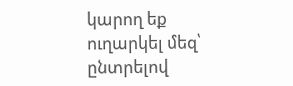կարող եք ուղարկել մեզ՝ ընտրելով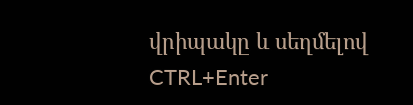վրիպակը և սեղմելով CTRL+Enter